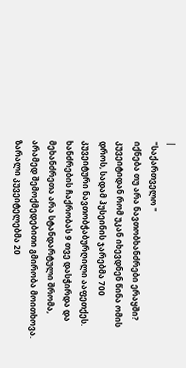|
"საქართველო "
იქნება თუ არა ნავთობხანძრები ერაყში?
კუვეიტიდან რომ უკან იხევდნენ წინა ომის დროს, სადამ ჰუსეინის ჯარებმა 700 კუვეიტური ნავთობჭაბურღილი ააფეთქეს. ხანძრების ჩაქრობას 9 თვე დასჭირდა და მეხანძრეთა არა სტანდარტული შრომა, არამედ შემოქმედებითი გმირობა მოითხოვა. ზარალი კუვეიტელებმა 20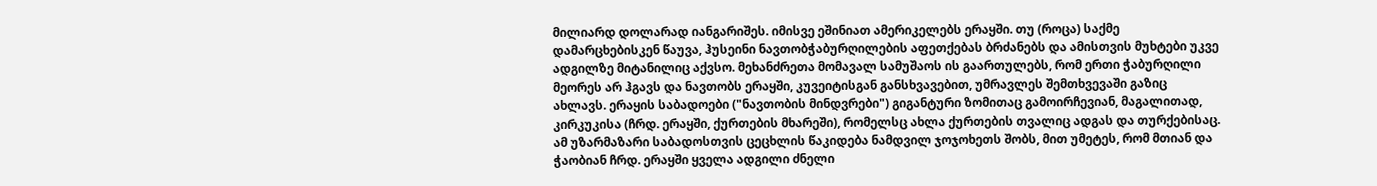მილიარდ დოლარად იანგარიშეს. იმისვე ეშინიათ ამერიკელებს ერაყში. თუ (როცა) საქმე დამარცხებისკენ წაუვა, ჰუსეინი ნავთობჭაბურღილების აფეთქებას ბრძანებს და ამისთვის მუხტები უკვე ადგილზე მიტანილიც აქვსო. მეხანძრეთა მომავალ სამუშაოს ის გაართულებს, რომ ერთი ჭაბურღილი მეორეს არ ჰგავს და ნავთობს ერაყში, კუვეიტისგან განსხვავებით, უმრავლეს შემთხვევაში გაზიც ახლავს. ერაყის საბადოები ("ნავთობის მინდვრები") გიგანტური ზომითაც გამოირჩევიან, მაგალითად, კირკუკისა (ჩრდ. ერაყში, ქურთების მხარეში), რომელსც ახლა ქურთების თვალიც ადგას და თურქებისაც. ამ უზარმაზარი საბადოსთვის ცეცხლის წაკიდება ნამდვილ ჯოჯოხეთს შობს, მით უმეტეს, რომ მთიან და ჭაობიან ჩრდ. ერაყში ყველა ადგილი ძნელი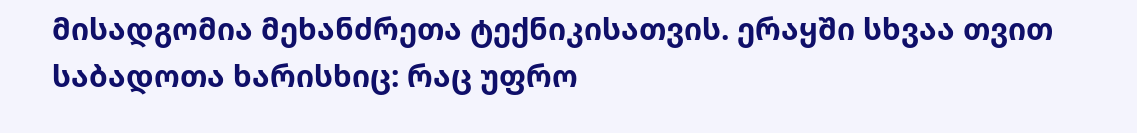მისადგომია მეხანძრეთა ტექნიკისათვის. ერაყში სხვაა თვით საბადოთა ხარისხიც: რაც უფრო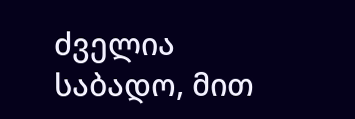ძველია საბადო, მით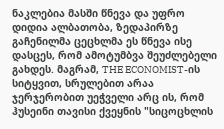ნაკლებია მასში წნევა და უფრო დიდია ალბათობა, ზედაპირზე გაჩენილმა ცეცხლმა ეს წნევა ისე დასცეს, რომ ამოტუმბვა შეუძლებელი გახდეს. მაგრამ, THE ECONOMIST-ის სიტყვით, სრულებით არაა ჯერჯერობით უეჭველი არც ის, რომ ჰუსეინი თავისი ქვეყნის "სიცოცხლის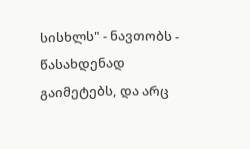სისხლს" - ნავთობს - წასახდენად გაიმეტებს, და არც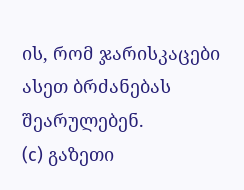ის, რომ ჯარისკაცები ასეთ ბრძანებას შეარულებენ.
(c) გაზეთი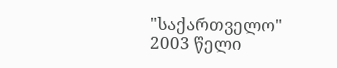"საქართველო"
2003 წელი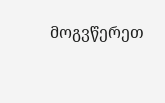მოგვწერეთ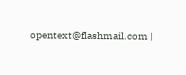opentext@flashmail.com |